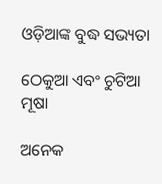ଓଡ଼ିଆଙ୍କ ବୁଦ୍ଧ ସଭ୍ୟତା

ଠେକୁଆ ଏବଂ ଚୁଟିଆ ମୂଷା

ଅନେକ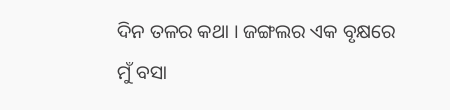ଦିନ ତଳର କଥା । ଜଙ୍ଗଲର ଏକ ବୃକ୍ଷରେ ମୁଁ ବସା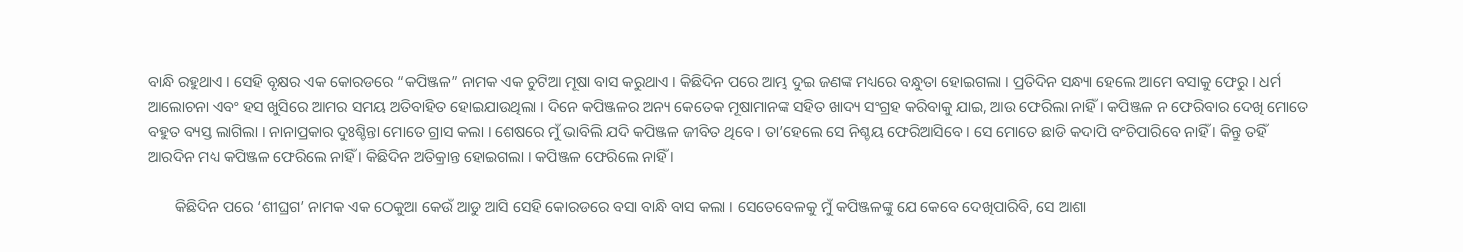ବାନ୍ଧି ରହୁଥାଏ । ସେହି ବୃକ୍ଷର ଏକ କୋରଡରେ “କପିଞ୍ଜଳ” ନାମକ ଏକ ଚୁଟିଆ ମୂଷା ବାସ କରୁଥାଏ । କିଛିଦିନ ପରେ ଆମ୍ଭ ଦୁଇ ଜଣଙ୍କ ମଧ୍ୟରେ ବନ୍ଧୁତା ହୋଇଗଲା । ପ୍ରତିଦିନ ସନ୍ଧ୍ୟା ହେଲେ ଆମେ ବସାକୁ ଫେରୁ । ଧର୍ମ ଆଲୋଚନା ଏବଂ ହସ ଖୁସିରେ ଆମର ସମୟ ଅତିବାହିତ ହୋଇଯାଉଥିଲା । ଦିନେ କପିଞ୍ଜଳର ଅନ୍ୟ କେତେକ ମୂଷାମାନଙ୍କ ସହିତ ଖାଦ୍ୟ ସଂଗ୍ରହ କରିବାକୁ ଯାଇ, ଆଉ ଫେରିଲା ନାହିଁ । କପିଞ୍ଜଳ ନ ଫେରିବାର ଦେଖି ମୋତେ ବହୁତ ବ୍ୟସ୍ତ ଲାଗିଲା । ନାନାପ୍ରକାର ଦୁଃଶ୍ଚିନ୍ତା ମୋତେ ଗ୍ରାସ କଲା । ଶେଷରେ ମୁଁ ଭାବିଲି ଯଦି କପିଞ୍ଜଳ ଜୀବିତ ଥିବେ । ତା’ହେଲେ ସେ ନିଶ୍ଚୟ ଫେରିଆସିବେ । ସେ ମୋତେ ଛାଡି କଦାପି ବଂଚିପାରିବେ ନାହିଁ । କିନ୍ତୁ ତହିଁ ଆରଦିନ ମଧ୍ୟ କପିଞ୍ଜଳ ଫେରିଲେ ନାହିଁ । କିଛିଦିନ ଅତିକ୍ରାନ୍ତ ହୋଇଗଲା । କପିଞ୍ଜଳ ଫେରିଲେ ନାହିଁ ।

       କିଛିଦିନ ପରେ ‘ଶୀଘ୍ରଗ’ ନାମକ ଏକ ଠେକୁଆ କେଉଁ ଆଡୁ ଆସି ସେହି କୋରଡରେ ବସା ବାନ୍ଧି ବାସ କଲା । ସେତେବେଳକୁ ମୁଁ କପିଞ୍ଜଳଙ୍କୁ ଯେ କେବେ ଦେଖିପାରିବି, ସେ ଆଶା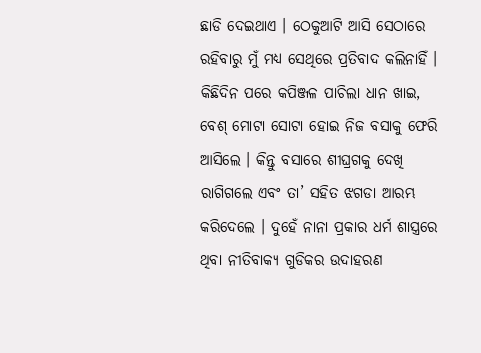ଛାଡି ଦେଇଥାଏ । ଠେକୁଆଟି ଆସି ସେଠାରେ ରହିବାରୁ ମୁଁ ମଧ୍ୟ ସେଥିରେ ପ୍ରତିବାଦ କଲିନାହିଁ । କିଛିଦିନ ପରେ କପିଞ୍ଜଳ ପାଚିଲା ଧାନ ଖାଇ, ବେଶ୍ ମୋଟା ସୋଟା ହୋଇ ନିଜ ବସାକୁ ଫେରି ଆସିଲେ । କିନ୍ତୁ ବସାରେ ଶୀଘ୍ରଗକୁ ଦେଖି ରାଗିଗଲେ ଏବଂ ତା’ ସହିତ ଝଗଡା ଆରମ୍ଭ କରିଦେଲେ । ଦୁହେଁ ନାନା ପ୍ରକାର ଧର୍ମ ଶାସ୍ତ୍ରରେ ଥିବା ନୀତିବାକ୍ୟ ଗୁଡିକର ଉଦାହରଣ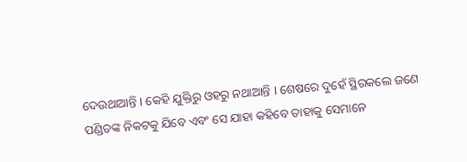ଦେଉଥାଆନ୍ତି । କେହି ଯୁକ୍ତିରୁ ଓହରୁ ନଥାଆନ୍ତି । ଶେଷରେ ଦୁହେଁ ସ୍ଥିରକଲେ ଜଣେ ପଣ୍ଡିତଙ୍କ ନିକଟକୁ ଯିବେ ଏବଂ ସେ ଯାହା କହିବେ ତାହାକୁ ସେମାନେ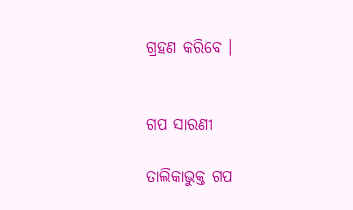ଗ୍ରହଣ କରିବେ ।


ଗପ ସାରଣୀ

ତାଲିକାଭୁକ୍ତ ଗପ